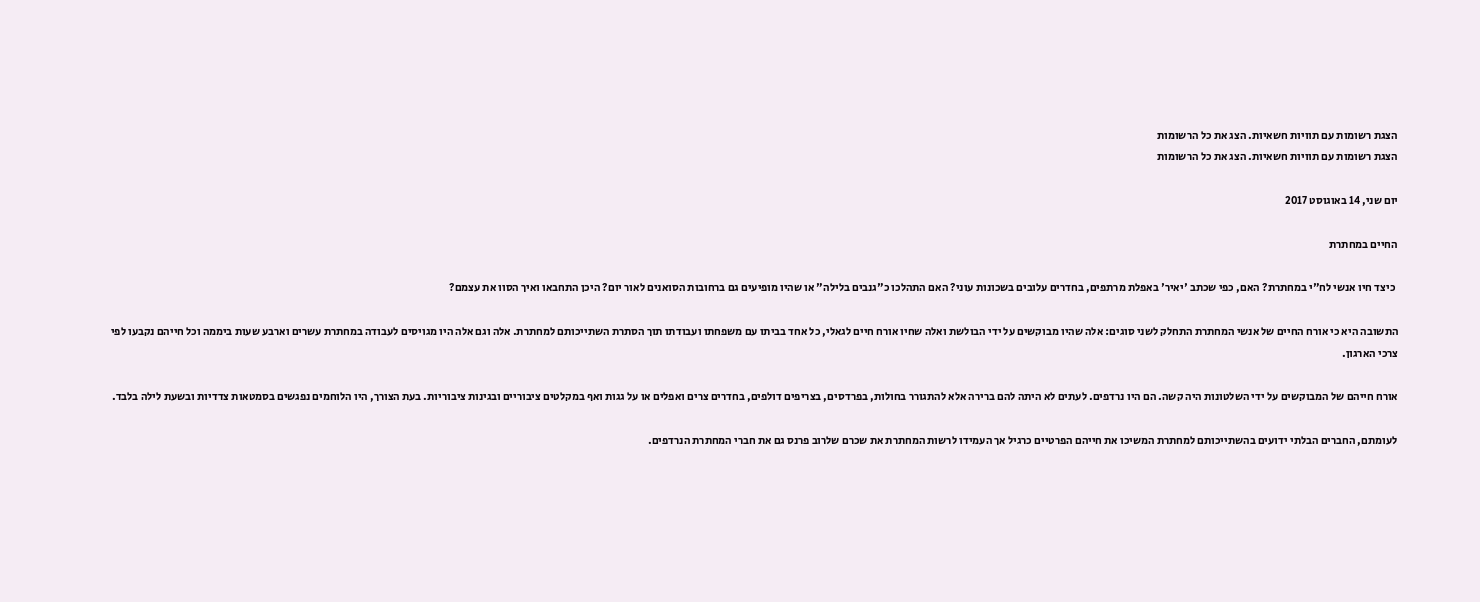הצגת רשומות עם תוויות חשאיות. הצג את כל הרשומות
הצגת רשומות עם תוויות חשאיות. הצג את כל הרשומות

יום שני, 14 באוגוסט 2017

החיים במחתרת

 כיצד חיו אנשי לח"י במחתרת? האם, כפי שכתב 'יאיר' באפלת מרתפים, בחדרים עלובים בשכונות עוני? האם התהלכו כ"גנבים בלילה" או שהיו מופיעים גם ברחובות הסואנים לאור יום? היכן התחבאו ואיך הסוו את עצמם?

התשובה היא כי אורח החיים של אנשי המחתרת התחלק לשני סוגים: אלה שהיו מבוקשים על ידי הבולשת ואלה שחיו אורח חיים לגאלי, כל אחד בביתו עם משפחתו ועבודתו תוך הסתרת השתייכותם למחתרת. אלה וגם אלה היו מגויסים לעבודה במחתרת עשרים וארבע שעות ביממה וכל חייהם נקבעו לפי צרכי הארגון.

אורח חייהם של המבוקשים על ידי השלטונות היה קשה. הם היו נרדפים. לעתים לא היתה להם ברירה אלא להתגורר בחולות, בפרדסים, בצריפים דולפים, בחדרים צרים ואפלים או על גגות ואף במקלטים ציבוריים ובגינות ציבוריות. בעת הצורך, היו הלוחמים נפגשים בסמטאות צדדיות ובשעת לילה בלבד.

לעומתם, החברים הבלתי ידועים בהשתייכותם למחתרת המשיכו את חייהם הפרטיים כרגיל אך העמידו לרשות המחתרת את שכרם שלרוב פרנס גם את חברי המחתרת הנרדפים.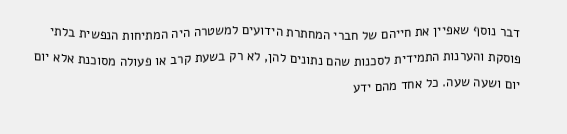דבר נוסף שאפיין את חייהם של חברי המחתרת הידועים למשטרה היה המתיחות הנפשית בלתי פוסקת והערנות התמידית לסכנות שהם נתונים להן, לא רק בשעת קרב או פעולה מסוכנת אלא יום יום ושעה שעה. כל אחד מהם ידע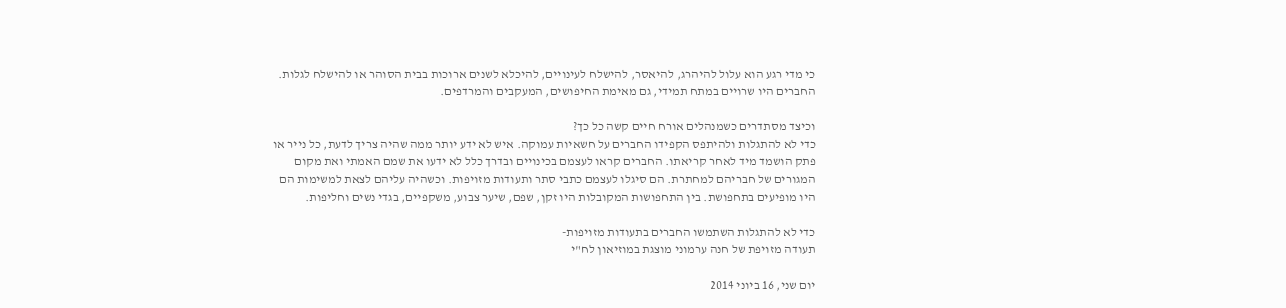כי מדי רגע הוא עלול להיהרג, להיאסר, להישלח לעינויים, להיכלא לשנים ארוכות בבית הסוהר או להישלח לגלות. החברים היו שרויים במתח תמידי, גם מאימת החיפושים, המעקבים והמרדפים.

וכיצד מסתדרים כשמנהלים אורח חיים קשה כל כך?
כדי לא להתגלות ולהיתפס הקפידו החברים על חשאיות עמוקה. איש לא ידע יותר ממה שהיה צריך לדעת, כל נייר או פתק הושמד מיד לאחר קריאתו. החברים קראו לעצמם בכינויים ובדרך כלל לא ידעו את שמם האמתי ואת מקום המגורים של חבריהם למחתרת. הם סיגלו לעצמם כתבי סתר ותעודות מזויפות. וכשהיה עליהם לצאת למשימות הם היו מופיעים בתחפושת. בין התחפושות המקובלות היו זקן, שפם, שיער צבוע, משקפיים, בגדי נשים וחליפות.

כדי לא להתגלות השתמשו החברים בתעודות מזויפות-
תעודה מזויפת של חנה ערמוני מוצגת במוזיאון לח"י

יום שני, 16 ביוני 2014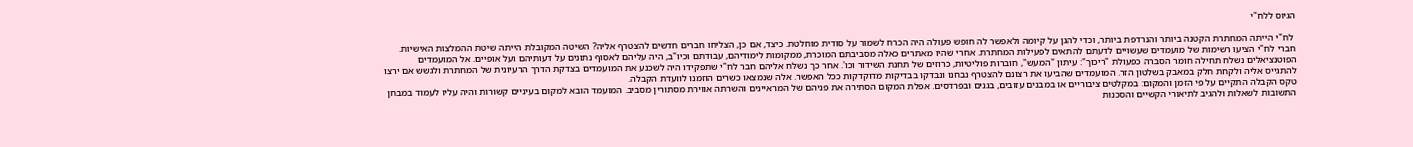הגיוס ללח"י

 לח"י הייתה המחתרת הקטנה ביותר והנרדפת ביותר, וכדי להגן על קיומה ולאפשר לה חופש פעולה היה הכרח לשמור על סודית מוחלטת. כיצד, אם כן, הצליחו חברים חדשים להצטרף אליה? השיטה המקובלת הייתה שיטת ההמלצות האישיות. חברי לח"י הציעו רשימות של מועמדים שעשויים לדעתם להתאים לפעילות המחתרת. אחרי שהיו מאתרים כאלה מסביבתם המוכרת, ממקומות לימודיהם, עבודתם וכיו"ב, היה עליהם לאסוף נתונים על דעותיהם ועל אופיים. אל המועמדים הפוטנציאלים נשלח תחילה חומר הסברה כפעולת "ריכוך": עיתון "המעש", חוברות פוליטיות, כרוזים של תחנת השידור וכו'. אחר כך נשלח אליהם חבר לח"י שתפקידו היה לשכנע את המועמדים בצדקת הדרך הרעיונית של המחתרת ולגשש אם ירצו להתגייס אליה ולקחת חלק במאבק בשלטון הזר. המועמדים שהביעו את רצונם להצטרף נבחנו ונבדקו בבדיקות מדוקדקות ככל האפשר. אלה שנמצאו כשרים הוזמנו לוועדת הקבלה.
טקס הקבלה התקיים על פי הזמן והמקום: במקלטים ציבוריים או במבנים עזובים, בגנים ובפרדסים. אפלת המקום הסתירה את פניהם של המראיינים והשרתה אווירת מסתורין מסביב. המועמד הובא למקום בעיניים קשורות והיה עליו לעמוד במבחן התשובות לשאלות ולהגיב לתיאורי הקשיים והסכנות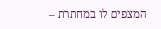המצפים לו במחתרת –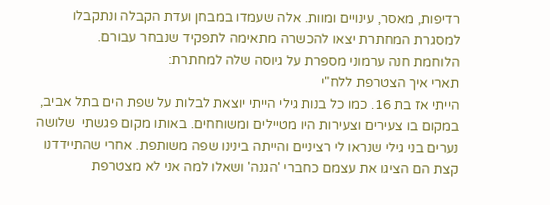רדיפות, מאסר, עינויים ומוות. אלה שעמדו במבחן ועדת הקבלה ונתקבלו למסגרת המחתרת יצאו להכשרה מתאימה לתפקיד שנבחר עבורם.
הלוחמת חנה ערמוני מספרת על גיוסה שלה למחתרת:
תארי איך הצטרפת ללח"י
הייתי אז בת 16. כמו כל בנות גילי הייתי יוצאת לבלות על שפת הים בתל אביב, במקום בו צעירים וצעירות היו מטיילים ומשוחחים. באותו מקום פגשתי  שלושה נערים בני גילי שנראו לי רציניים והייתה בינינו שפה משותפת. אחרי שהתיידדנו קצת הם הציגו את עצמם כחברי 'הגנה' ושאלו למה אני לא מצטרפת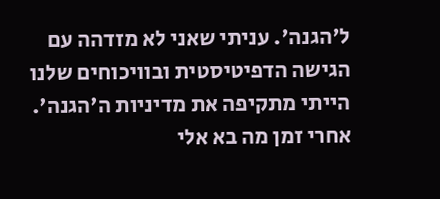ל'הגנה'. עניתי שאני לא מזדהה עם הגישה הדפיטיסטית ובוויכוחים שלנו הייתי מתקיפה את מדיניות ה'הגנה'. אחרי זמן מה בא אלי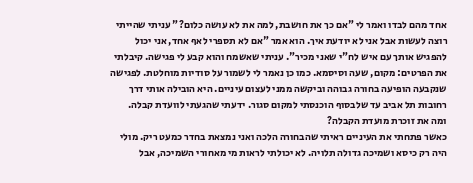אחד מהם לבדו ואמר לי "אם כך את חושבת, למה את לא עושה כלום?" עניתי שהייתי רוצה לעשות אבל אני לא יודעת איך. הוא אמר "אם לא תספרי לאף אחד, אני יכול להפגיש אותך עם איש לח"י שאני מכיר". עניתי שאשמח והוא קבע לי פגישה. קיבלתי את הפרטים: מקום, שעה וסיסמא. כמו כן נאמר לי לשמור על סודיות מוחלטת. לפגישה שנקבעה הופיעה בחורה גבוהה וביקשה ממני לעצום עיניים. היא הובילה אותי דרך רחובות תל אביב עד שלבסוף הוכנסתי למקום סגור. ידעתי שהגעתי לוועדת קבלה.
ומה את זוכרת מועדת הקבלה?
כאשר פתחתי את העיניים ראיתי שהבחורה הלכה ואני נמצאת בחדר כמעט ריק. מולי היה רק כיסא ושמיכה גדולה תלויה. לא יכולתי לראות מי מאחורי השמיכה, אבל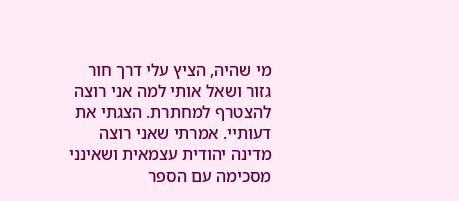מי שהיה, הציץ עלי דרך חור גזור ושאל אותי למה אני רוצה להצטרף למחתרת. הצגתי את דעותיי. אמרתי שאני רוצה מדינה יהודית עצמאית ושאינני מסכימה עם הספר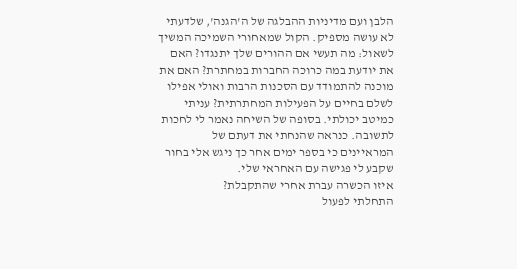הלבן ועם מדיניות ההבלגה של ה'הגנה', שלדעתי לא עושה מספיק. הקול שמאחורי השמיכה המשיך לשאול: מה תעשי אם ההורים שלך יתנגדו? האם את יודעת במה כרוכה החברות במחתרת? האם את מוכנה להתמודד עם הסכנות הרבות ואולי אפילו לשלם בחיים על הפעילות המחתרתית? עניתי כמיטב יכולתי. בסופה של השיחה נאמר לי לחכות לתשובה. כנראה שהנחתי את דעתם של המראיינים כי בספר ימים אחר כך ניגש אלי בחור שקבע לי פגישה עם האחראי שלי.
איזו הכשרה עברת אחרי שהתקבלת?
התחלתי לפעול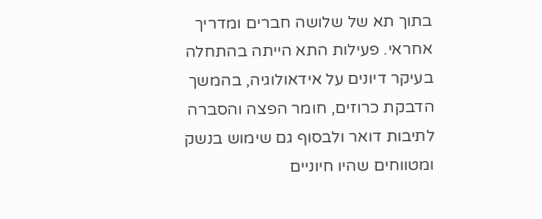בתוך תא של שלושה חברים ומדריך אחראי. פעילות התא הייתה בהתחלה בעיקר דיונים על אידאולוגיה, בהמשך הדבקת כרוזים, חומר הפצה והסברה לתיבות דואר ולבסוף גם שימוש בנשק ומטווחים שהיו חיוניים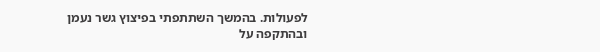לפעולות. בהמשך השתתפתי בפיצוץ גשר נעמן ובהתקפה על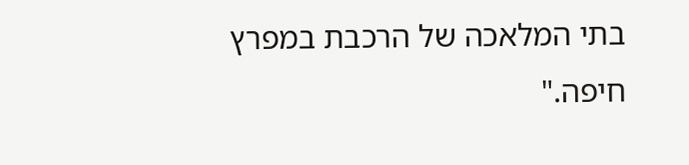בתי המלאכה של הרכבת במפרץ חיפה."